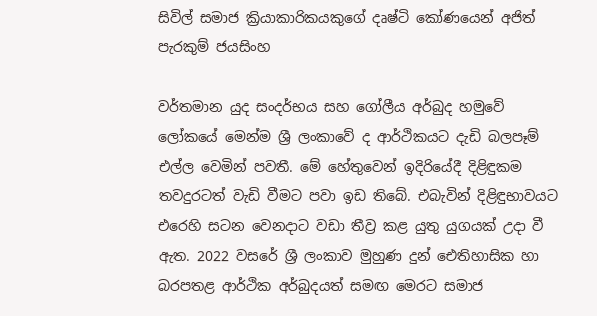සිවිල් සමාජ ක්‍රියාකාරිකයකුගේ දෘෂ්ටි කෝණයෙන් අජිත් පැරකුම් ජයසිංහ

වර්තමාන යුද සංදර්භය සහ ගෝලීය අර්බුද හමුවේ ලෝකයේ මෙන්ම ශ්‍රී ලංකාවේ ද ආර්ථිකයට දැඩි බලපෑම් එල්ල වෙමින් පවතී. මේ හේතුවෙන් ඉදිරියේදී දිළිඳුකම තවදුරටත් වැඩි වීමට පවා ඉඩ තිබේ. එබැවින් දිළිඳුභාවයට එරෙහි සටන වෙනදාට වඩා තීව්‍ර කළ යුතු යුගයක් උදා වී ඇත. 2022 වසරේ ශ්‍රී ලංකාව මුහුණ දුන් ඓතිහාසික හා බරපතළ ආර්ථික අර්බුදයත් සමඟ මෙරට සමාජ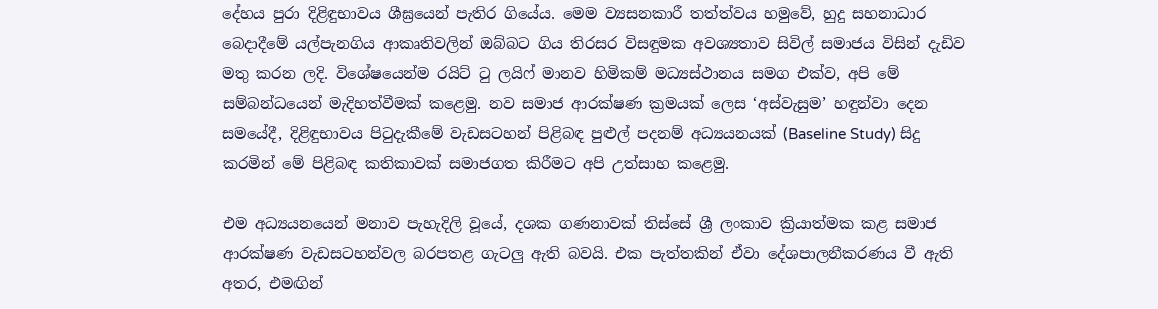දේහය පුරා දිළිඳුභාවය ශීඝ්‍රයෙන් පැතිර ගියේය. මෙම ව්‍යසනකාරී තත්ත්වය හමුවේ, හුදු සහනාධාර බෙදාදීමේ යල්පැනගිය ආකෘතිවලින් ඔබ්බට ගිය තිරසර විසඳුමක අවශ්‍යතාව සිවිල් සමාජය විසින් දැඩිව මතු කරන ලදි. විශේෂයෙන්ම රයිට් ටු ලයිෆ් මානව හිමිකම් මධ්‍යස්ථානය සමග එක්ව, අපි මේ සම්බන්ධයෙන් මැදිහත්වීමක් කළෙමු. නව සමාජ ආරක්ෂණ ක්‍රමයක් ලෙස ‘අස්වැසුම’ හඳුන්වා දෙන සමයේදී, දිළිඳුභාවය පිටුදැකීමේ වැඩසටහන් පිළිබඳ පුළුල් පදනම් අධ්‍යයනයක් (Baseline Study) සිදු කරමින් මේ පිළිබඳ කතිකාවක් සමාජගත කිරීමට අපි උත්සාහ කළෙමු.

එම අධ්‍යයනයෙන් මනාව පැහැදිලි වූයේ, දශක ගණනාවක් තිස්සේ ශ්‍රී ලංකාව ක්‍රියාත්මක කළ සමාජ ආරක්ෂණ වැඩසටහන්වල බරපතළ ගැටලු ඇති බවයි. එක පැත්තකින් ඒවා දේශපාලනීකරණය වී ඇති අතර, එමඟින්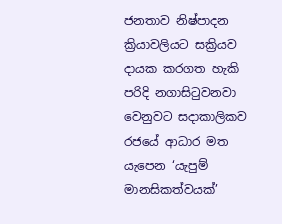ජනතාව නිෂ්පාදන ක්‍රියාවලියට සක්‍රියව දායක කරගත හැකි පරිදි නගාසිටුවනවා වෙනුවට සදාකාලිකව රජයේ ආධාර මත යැපෙන ‘යැපුම් මානසිකත්වයක්’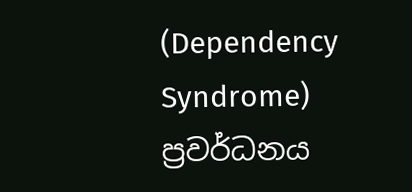(Dependency Syndrome) ප්‍රවර්ධනය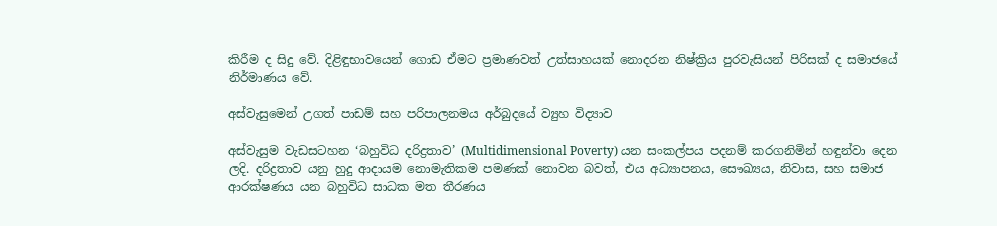කිරීම ද සිදු වේ. දිළිඳුභාවයෙන් ගොඩ ඒමට ප්‍රමාණවත් උත්සාහයක් නොදරන නිෂ්ක්‍රිය පුරවැසියන් පිරිසක් ද සමාජයේ නිර්මාණය වේ.

අස්වැසුමෙන් උගත් පාඩම් සහ පරිපාලනමය අර්බුදයේ ව්‍යුහ විද්‍යාව

අස්වැසුම වැඩසටහන ‘බහුවිධ දරිද්‍රතාව’ (Multidimensional Poverty) යන සංකල්පය පදනම් කරගනිමින් හඳුන්වා දෙන ලදි. දරිද්‍රතාව යනු හුදු ආදායම නොමැතිකම පමණක් නොවන බවත්, එය අධ්‍යාපනය, සෞඛ්‍යය, නිවාස, සහ සමාජ ආරක්ෂණය යන බහුවිධ සාධක මත තීරණය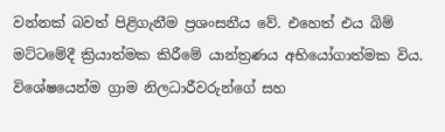වන්නක් බවත් පිළිගැනීම ප්‍රශංසනීය වේ. එහෙත් එය බිම් මට්ටමේදී ක්‍රියාත්මක කිරීමේ යාන්ත්‍රණය අභියෝගාත්මක විය. විශේෂයෙන්ම ග්‍රාම නිලධාරීවරුන්ගේ සහ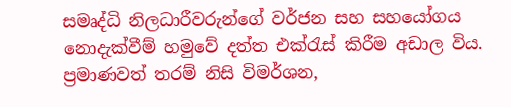සමෘද්ධි නිලධාරීවරුන්ගේ වර්ජන සහ සහයෝගය නොදැක්වීම් හමුවේ දත්ත එක්රැස් කිරීම අඩාල විය. ප්‍රමාණවත් තරම් නිසි විමර්ශන,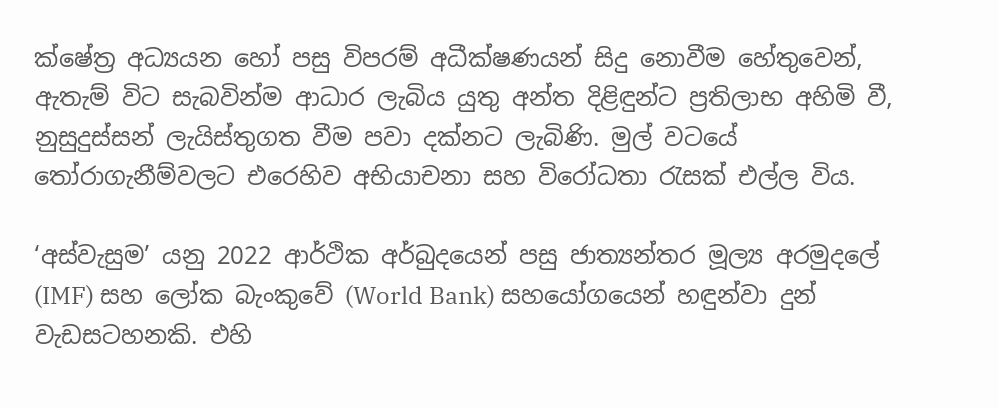ක්ෂේත්‍ර අධ්‍යයන හෝ පසු විපරම් අධීක්ෂණයන් සිදු නොවීම හේතුවෙන්, ඇතැම් විට සැබවින්ම ආධාර ලැබිය යුතු අන්ත දිළිඳුන්ට ප්‍රතිලාභ අහිමි වී, නුසුදුස්සන් ලැයිස්තුගත වීම පවා දක්නට ලැබිණි. මුල් වටයේ තෝරාගැනීම්වලට එරෙහිව අභියාචනා සහ විරෝධතා රැසක් එල්ල විය.

‘අස්වැසුම’ යනු 2022 ආර්ථික අර්බුදයෙන් පසු ජාත්‍යන්තර මූල්‍ය අරමුදලේ (IMF) සහ ලෝක බැංකුවේ (World Bank) සහයෝගයෙන් හඳුන්වා දුන් වැඩසටහනකි. එහි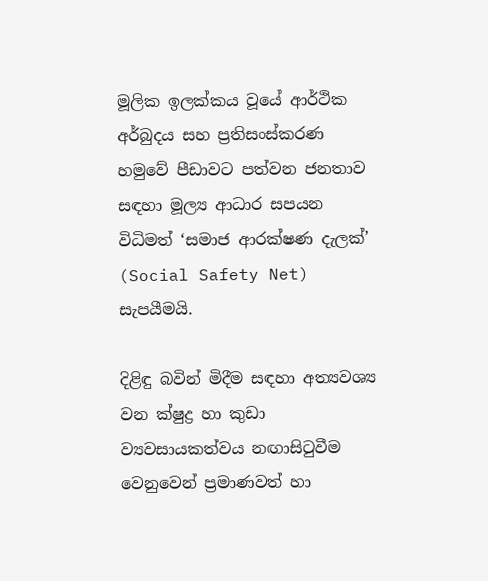මූලික ඉලක්කය වූයේ ආර්ථික අර්බුදය සහ ප්‍රතිසංස්කරණ හමුවේ පීඩාවට පත්වන ජනතාව සඳහා මූල්‍ය ආධාර සපයන විධිමත් ‘සමාජ ආරක්ෂණ දැලක්’ (Social Safety Net) සැපයීමයි.

දිළිඳු බවින් මිදීම සඳහා අත්‍යවශ්‍ය වන ක්ෂුද්‍ර හා කුඩා ව්‍යවසායකත්වය නඟාසිටුවීම වෙනුවෙන් ප්‍රමාණවත් හා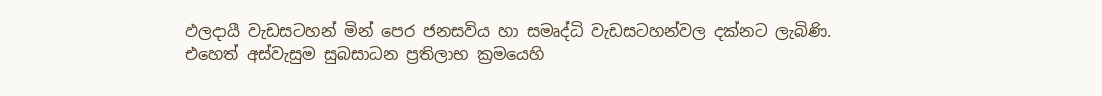ඵලදායී වැඩසටහන් මින් පෙර ජනසවිය හා සමෘද්ධි වැඩසටහන්වල දක්නට ලැබිණි. එහෙත් අස්වැසුම සුබසාධන ප්‍රතිලාභ ක්‍රමයෙහි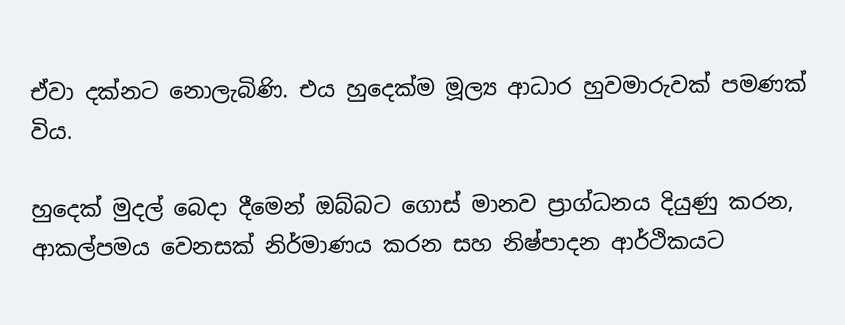ඒවා දක්නට නොලැබිණි. එය හුදෙක්ම මූල්‍ය ආධාර හුවමාරුවක් පමණක් විය.

හුදෙක් මුදල් බෙදා දීමෙන් ඔබ්බට ගොස් මානව ප්‍රාග්ධනය දියුණු කරන, ආකල්පමය වෙනසක් නිර්මාණය කරන සහ නිෂ්පාදන ආර්ථිකයට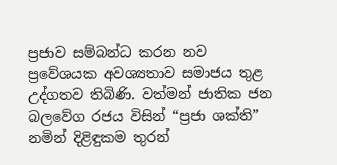ප්‍රජාව සම්බන්ධ කරන නව ප්‍රවේශයක අවශ්‍යතාව සමාජය තුළ උද්ගතව තිබිණි. වත්මන් ජාතික ජන බලවේග රජය විසින් “ප්‍රජා ශක්ති” නමින් දිළිඳුකම තුරන්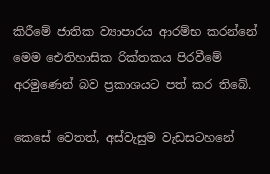කිරීමේ ජාතික ව්‍යාපාරය ආරම්භ කරන්නේ මෙම ඓතිහාසික රික්තකය පිරවීමේ අරමුණෙන් බව ප්‍රකාශයට පත් කර තිබේ.

කෙසේ වෙතත්, අස්වැසුම වැඩසටහනේ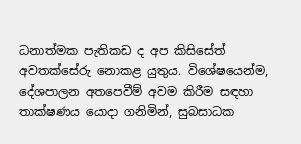ධනාත්මක පැතිකඩ ද අප කිසිසේත් අවතක්සේරු නොකළ යුතුය. විශේෂයෙන්ම, දේශපාලන අතපෙවීම් අවම කිරීම සඳහා තාක්ෂණය යොදා ගනිමින්, සුබසාධක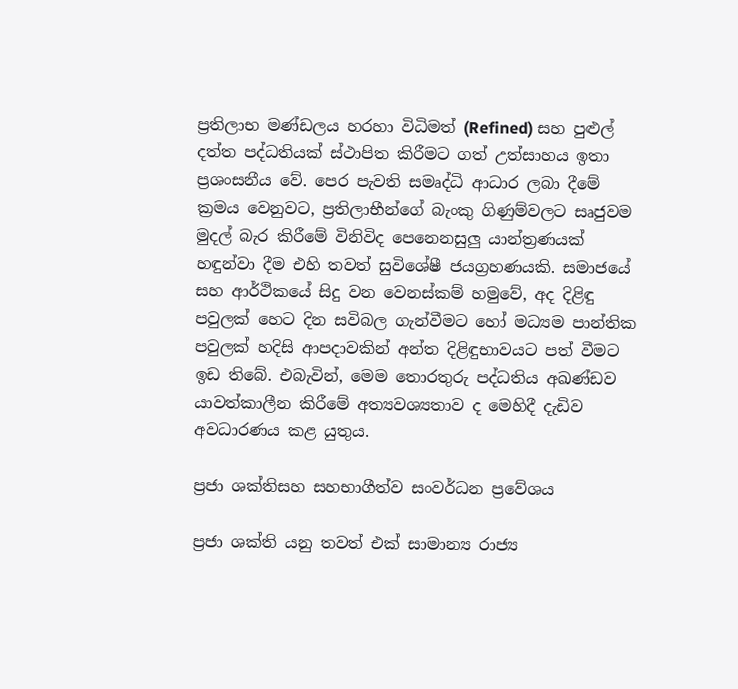ප්‍රතිලාභ මණ්ඩලය හරහා විධිමත් (Refined) සහ පුළුල් දත්ත පද්ධතියක් ස්ථාපිත කිරීමට ගත් උත්සාහය ඉතා ප්‍රශංසනීය වේ. පෙර පැවති සමෘද්ධි ආධාර ලබා දීමේ ක්‍රමය වෙනුවට, ප්‍රතිලාභීන්ගේ බැංකු ගිණුම්වලට සෘජුවම මුදල් බැර කිරීමේ විනිවිද පෙනෙනසුලු යාන්ත්‍රණයක් හඳුන්වා දීම එහි තවත් සුවිශේෂී ජයග්‍රහණයකි. සමාජයේ සහ ආර්ථිකයේ සිදු වන වෙනස්කම් හමුවේ, අද දිළිඳු පවුලක් හෙට දින සවිබල ගැන්වී‍මට හෝ මධ්‍යම පාන්තික පවුලක් හදිසි ආපදාවකින් අන්ත දිළිඳුභාවයට පත් වීමට ඉඩ තිබේ. එබැවින්, මෙම තොරතුරු පද්ධතිය අඛණ්ඩව යාවත්කාලීන කිරීමේ අත්‍යවශ්‍යතාව ද මෙහිදී දැඩිව අවධාරණය කළ යුතුය.

ප්‍රජා ශක්තිසහ සහභාගීත්ව සංවර්ධන ප්‍රවේශය

ප්‍රජා ශක්ති යනු තවත් එක් සාමාන්‍ය රාජ්‍ය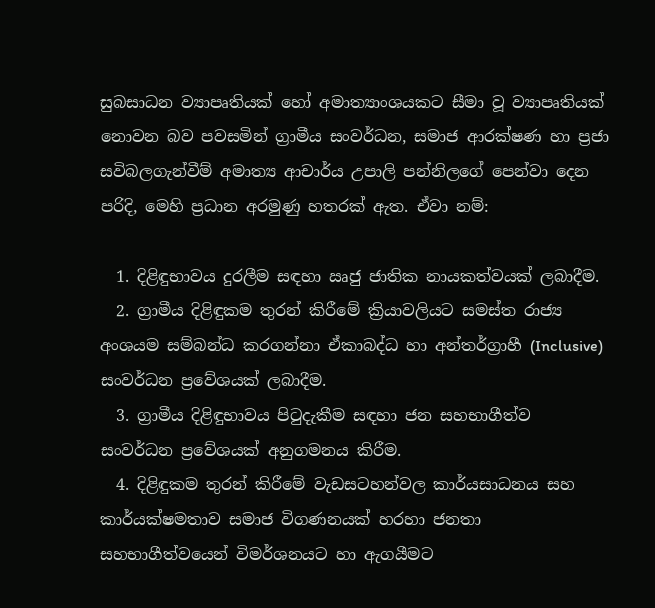සුබසාධන ව්‍යාපෘතියක් හෝ අමාත්‍යාංශයකට සීමා වූ ව්‍යාපෘතියක් නොවන බව පවසමින් ග්‍රාමීය සංවර්ධන, සමාජ ආරක්ෂණ හා ප්‍රජා සවිබලගැන්වීම් අමාත්‍ය ආචාර්ය උපාලි පන්නිලගේ පෙන්වා දෙන පරිදි, මෙහි ප්‍රධාන අරමුණු හතරක් ඇත. ඒවා නම්:

  1. දිළිඳුභාවය දුරලීම සඳහා ඍජු ජාතික නායකත්වයක් ලබාදීම.
  2. ග්‍රාමීය දිළිඳුකම තුරන් කිරීමේ ක්‍රියාවලියට සමස්ත රාජ්‍ය අංශයම සම්බන්ධ කරගන්නා ඒකාබද්ධ හා අන්තර්ග්‍රාහී (Inclusive) සංවර්ධන ප්‍රවේශයක් ලබාදීම.
  3. ග්‍රාමීය දිළිඳුභාවය පිටුදැකීම සඳහා ජන සහභාගීත්ව සංවර්ධන ප්‍රවේශයක් අනුගමනය කිරීම.
  4. දිළිඳුකම තුරන් කිරීමේ වැඩසටහන්වල කාර්යසාධනය සහ කාර්යක්ෂමතාව සමාජ විගණනයක් හරහා ජනතා සහභාගීත්වයෙන් විමර්ශනයට හා ඇගයීමට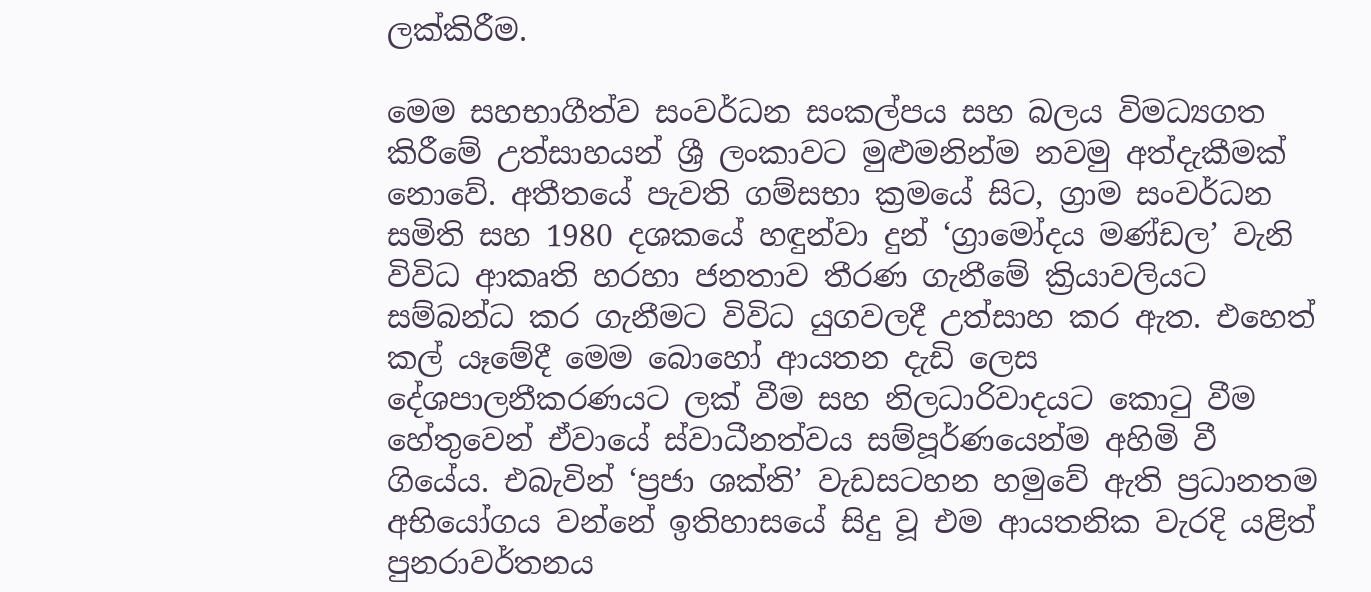ලක්කිරීම.

මෙම සහභාගීත්ව සංවර්ධන සංකල්පය සහ බලය විමධ්‍යගත කිරීමේ උත්සාහයන් ශ්‍රී ලංකාවට මුළුමනින්ම නවමු අත්දැකීමක් නොවේ. අතීතයේ පැවති ගම්සභා ක්‍රමයේ සිට, ග්‍රාම සංවර්ධන සමිති සහ 1980 දශකයේ හඳුන්වා දුන් ‘ග්‍රාමෝදය මණ්ඩල’ වැනි විවිධ ආකෘති හරහා ජනතාව තීරණ ගැනීමේ ක්‍රියාවලියට සම්බන්ධ කර ගැනීමට විවිධ යුගවලදී උත්සාහ කර ඇත. එහෙත් කල් යෑමේදී මෙම බොහෝ ආයතන දැඩි ලෙස දේශපාලනීකරණයට ලක් වීම සහ නිලධාරිවාදයට කොටු වීම හේතුවෙන් ඒවායේ ස්වාධීනත්වය සම්පූර්ණයෙන්ම අහිමි වී ගියේය. එබැවින් ‘ප්‍රජා ශක්ති’ වැඩසටහන හමුවේ ඇති ප්‍රධානතම අභියෝගය වන්නේ ඉතිහාසයේ සිදු වූ එම ආයතනික වැරදි යළිත් පුනරාවර්තනය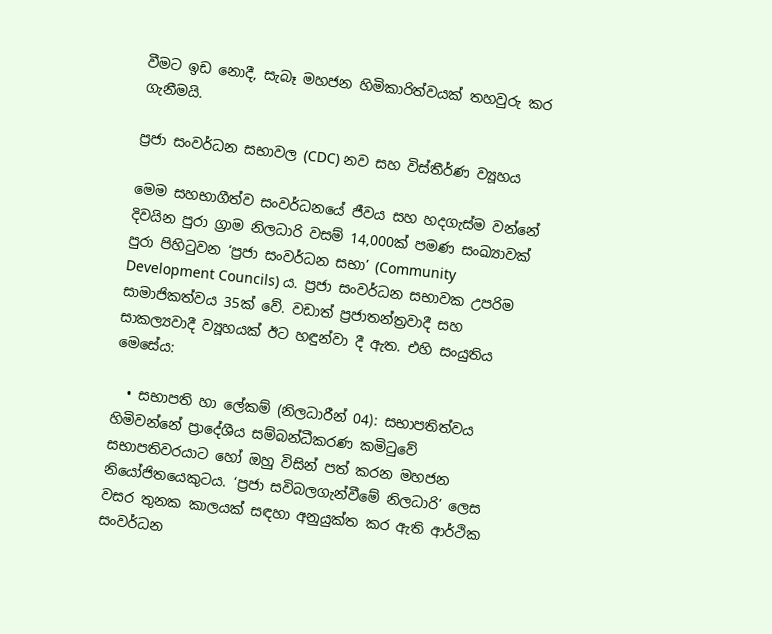වීමට ඉඩ නොදී, සැබෑ මහජන හිමිකාරිත්වයක් තහවුරු කර ගැනීමයි.

ප්‍රජා සංවර්ධන සභාවල (CDC) නව සහ විස්තීර්ණ ව්‍යූහය

මෙම සහභාගීත්ව සංවර්ධනයේ ජීවය සහ හදගැස්ම වන්නේ දිවයින පුරා ග්‍රාම නිලධාරි වසම් 14,000ක් පමණ සංඛ්‍යාවක් පුරා පිහිටුවන ‘ප්‍රජා සංවර්ධන සභා’ (Community Development Councils) ය. ප්‍රජා සංවර්ධන සභාවක උපරිම සාමාජිකත්වය 35ක් වේ. වඩාත් ප්‍රජාතන්ත්‍රවාදී සහ සාකල්‍යවාදී ව්‍යූහයක් ඊට හඳුන්වා දී ඇත. එහි සංයුතිය මෙසේය:

  • සභාපති හා ලේකම් (නිලධාරීන් 04): සභාපතිත්වය හිමිවන්නේ ප්‍රාදේශීය සම්බන්ධීකරණ කමිටුවේ සභාපතිවරයාට හෝ ඔහු විසින් පත් කරන මහජන නියෝජිතයෙකුටය. ‘ප්‍රජා සවිබලගැන්වීමේ නිලධාරි’ ලෙස වසර තුනක කාලයක් සඳහා අනුයුක්ත කර ඇති ආර්ථික සංවර්ධන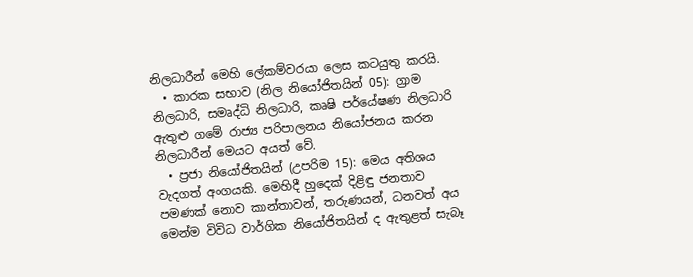නිලධාරීන් මෙහි ලේකම්වරයා ලෙස කටයුතු කරයි.
  • කාරක සභාව (නිල නියෝජිතයින් 05): ග්‍රාම නිලධාරි, සමෘද්ධි නිලධාරි, කෘෂි පර්යේෂණ නිලධාරි ඇතුළු ගමේ රාජ්‍ය පරිපාලනය නියෝජනය කරන නිලධාරීන් මෙයට අයත් වේ.
  • ප්‍රජා නියෝජිතයින් (උපරිම 15): මෙය අතිශය වැදගත් අංගයකි. මෙහිදී හුදෙක් දිළිඳු ජනතාව පමණක් නොව කාන්තාවන්, තරුණයන්, ධනවත් අය මෙන්ම විවිධ වාර්ගික නියෝජිතයින් ද ඇතුළත් සැබෑ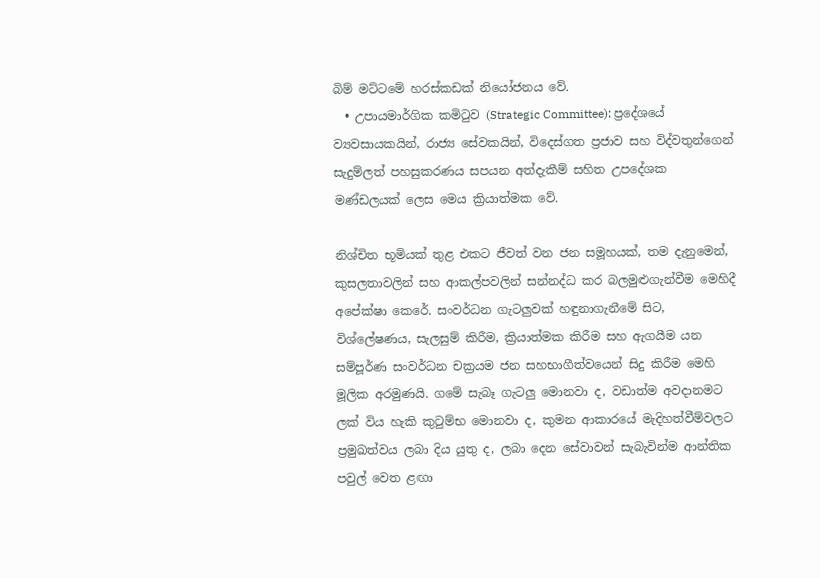බිම් මට්ටමේ හරස්කඩක් නියෝජනය වේ.
  • උපායමාර්ගික කමිටුව (Strategic Committee): ප්‍රදේශයේ ව්‍යවසායකයින්, රාජ්‍ය සේවකයින්, විදෙස්ගත ප්‍රජාව සහ විද්වතුන්ගෙන් සැදුම්ලත් පහසුකරණය සපයන අත්දැකීම් සහිත උපදේශක මණ්ඩලයක් ලෙස මෙය ක්‍රියාත්මක වේ.

නිශ්චිත භූමියක් තුළ එකට ජීවත් වන ජන සමූහයක්, තම දැනුමෙන්, කුසලතාවලින් සහ ආකල්පවලින් සන්නද්ධ කර බලමුළුගැන්වීම මෙහිදී අපේක්ෂා කෙරේ. සංවර්ධන ගැටලුවක් හඳුනාගැනීමේ සිට, විශ්ලේෂණය, සැලසුම් කිරීම, ක්‍රියාත්මක කිරීම සහ ඇගයීම යන සම්පූර්ණ සංවර්ධන චක්‍රයම ජන සහභාගීත්වයෙන් සිදු කිරීම මෙහි මූලික අරමුණයි. ගමේ සැබෑ ගැටලු මොනවා ද, වඩාත්ම අවදානමට ලක් විය හැකි කුටුම්භ මොනවා ද, කුමන ආකාරයේ මැදිහත්වීම්වලට ප්‍රමුඛත්වය ලබා දිය යුතු ද, ලබා දෙන සේවාවන් සැබැවින්ම ආන්තික පවුල් වෙත ළඟා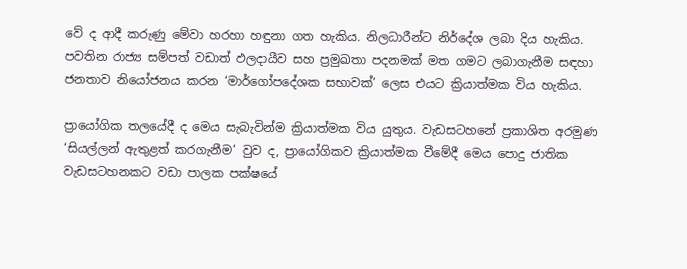වේ ද ආදී කරුණු මේවා හරහා හඳුනා ගත හැකිය. නිලධාරීන්ට නිර්දේශ ලබා දිය හැකිය. පවතින රාජ්‍ය සම්පත් වඩාත් ඵලදායීව සහ ප්‍රමුඛතා පදනමක් මත ගමට ලබාගැනීම සඳහා ජනතාව නියෝජනය කරන ‘මාර්ගෝපදේශක සභාවක්’ ලෙස එයට ක්‍රියාත්මක විය හැකිය.

ප්‍රායෝගික තලයේදී ද මෙය සැබැවින්ම ක්‍රියාත්මක විය යුතුය. වැඩසටහනේ ප්‍රකාශිත අරමුණ ‘සියල්ලන් ඇතුළත් කරගැනීම’ වුව ද, ප්‍රායෝගිකව ක්‍රියාත්මක වීමේදී මෙය පොදු ජාතික වැඩසටහනකට වඩා පාලක පක්ෂයේ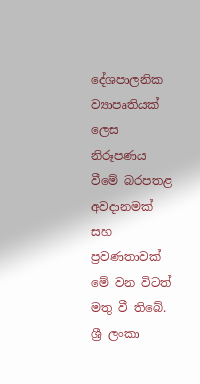දේශපාලනික ව්‍යාපෘතියක් ලෙස නිරූපණය වීමේ බරපතළ අවදානමක් සහ ප්‍රවණතාවක් මේ වන විටත් මතු වී තිබේ. ශ්‍රී ලංකා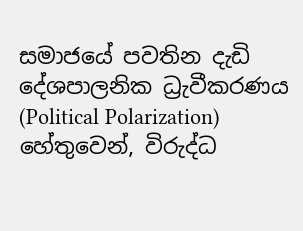සමාජයේ පවතින දැඩි දේශපාලනික ධ්‍රැවීකරණය (Political Polarization) හේතුවෙන්, විරුද්ධ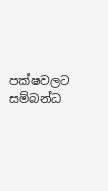පක්ෂවලට සම්බන්ධ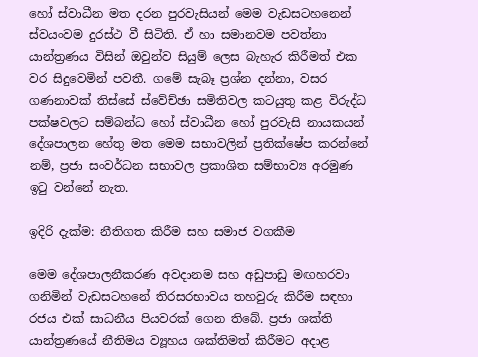හෝ ස්වාධීන මත දරන පුරවැසියන් මෙම වැඩසටහනෙන් ස්වයංවම දුරස්ථ වී සිටිති. ඒ හා සමානවම පවත්නා යාන්ත්‍රණය විසින් ඔවුන්ව සියුම් ලෙස බැහැර කිරීමත් එක වර සිදුවෙමින් පවතී. ගමේ සැබෑ ප්‍රශ්න දන්නා, වසර ගණනාවක් තිස්සේ ස්වේච්ඡා සමිතිවල කටයුතු කළ විරුද්ධ පක්ෂවලට සම්බන්ධ හෝ ස්වාධීන හෝ පුරවැසි නායකයන් දේශපාලන හේතු මත මෙම සභාවලින් ප්‍රතික්ෂේප කරන්නේ නම්, ප්‍රජා සංවර්ධන සභාවල ප්‍රකාශිත සම්භාව්‍ය අරමුණ ඉටු වන්නේ නැත.

ඉදිරි දැක්ම: නීතිගත කිරීම සහ සමාජ වගකීම

මෙම දේශපාලනීකරණ අවදානම සහ අඩුපාඩු මඟහරවා ගනිමින් වැඩසටහනේ තිරසරභාවය තහවුරු කිරීම සඳහා රජය එක් සාධනීය පියවරක් ගෙන තිබේ. ප්‍රජා ශක්ති යාන්ත්‍රණයේ නීතිමය ව්‍යූහය ශක්තිමත් කිරීමට අදාළ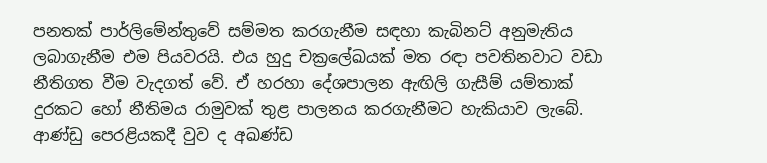පනතක් පාර්ලිමේන්තුවේ සම්මත කරගැනීම සඳහා කැබිනට් අනුමැතිය ලබාගැනීම එම පියවරයි. එය හුදු චක්‍රලේඛයක් මත රඳා පවතිනවාට වඩා නීතිගත වීම වැදගත් වේ. ඒ හරහා දේශපාලන ඇඟිලි ගැසීම් යම්තාක් දුරකට හෝ නීතිමය රාමුවක් තුළ පාලනය කරගැනීමට හැකියාව ලැබේ. ආණ්ඩු පෙරළියකදී වුව ද අඛණ්ඩ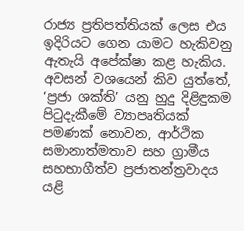රාජ්‍ය ප්‍රතිපත්තියක් ලෙස එය ඉදිරියට ගෙන යාමට හැකිවනු ඇතැයි අපේක්ෂා කළ හැකිය. අවසන් වශයෙන් කිව යුත්තේ, ‘ප්‍රජා ශක්ති’ යනු හුදු දිළිඳුකම පිටුදැකීමේ ව්‍යාපෘතියක් පමණක් නොවන, ආර්ථික සමානාත්මතාව සහ ග්‍රාමීය සහභාගීත්ව ප්‍රජාතන්ත්‍රවාදය යළි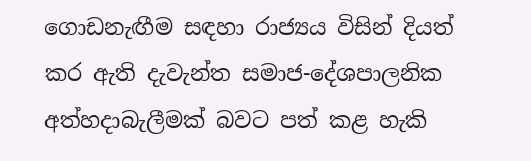ගොඩනැඟීම සඳහා රාජ්‍යය විසින් දියත් කර ඇති දැවැන්ත සමාජ-දේශපාලනික අත්හදාබැලීමක් බවට පත් කළ හැකි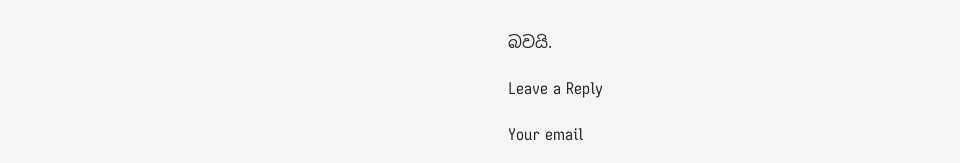බවයි.

Leave a Reply

Your email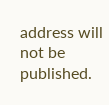address will not be published.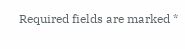Required fields are marked *